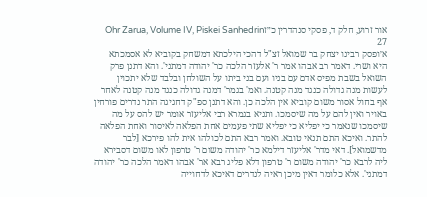אור זרוע, חלק ד, פסקי סנהדרין כ״זOhr Zarua, Volume IV, Piskei Sanhedrin 27
א׳ופסק רבינו יצחק בר שמואל זצ"ל דהכי הילכתא דמשחק בקוביא לא אסמכתא היא ושרי. דאמר רב אבהו אמר ר' אלעזר הלכה כר' יהודה דמתני'. והא דתנן פרק השואל בשבת מפיס אדם עם בניו ועם בני ביתו על השולחן ובלבד שלא יתכוין לעשות מנה גדולה כנגד מנה קטנה. ואמ' בגמר' דמנה גדולה כנגד מנה קטנה לאחר אף בחול אסור משום קוביא אין הלכה כן. והא דתנן ספ"ק דחגיגה התר נדרים פורחין באויר ואין להם על מה שיסמכו. ותניא בגמרא רבי אליעזר אומר יש להס על מה שיסמכו שנאמר כי יפליא כי יפליא שתי פעמים אחת הפלאה לאיסור ואחת הפלאה להתר. ואיכא התם תנאי טובא. ואמר רבא התם לכולהו אית להו פירכא [לבר מדשמואל]. דאי מדר' אליעזר דילמא כר' יהודה משום ר' טרפון לאו משום דסבירא ליה לרבא כר' יהודה משום ר' טרפון דלא פליג רבא אר' אבהו דאמר הלכה כר' יהודה דמתני'. אלא כלומר דאין מיכן ראיה לנדרים דאיכא לדחוייה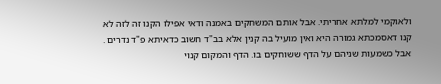ולאוקמי למלתא אחריתי. אבל אותם המשחקים באמנה ודאי אפילו הקנו זה לזה לא קנו דאסמכתא גמורה היא ואין מועיל בה קנין אלא בב"ד חשוב כדאיתא פ"ד נדרים . אבל כשמעות שניהם על הדף ששוחקים בו. הדף והמקום קנוי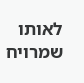לאותו שמרויח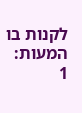לקנות בו המעות:
1